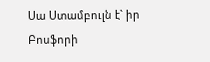Սա Ստամբուլն է` իր Բոսֆորի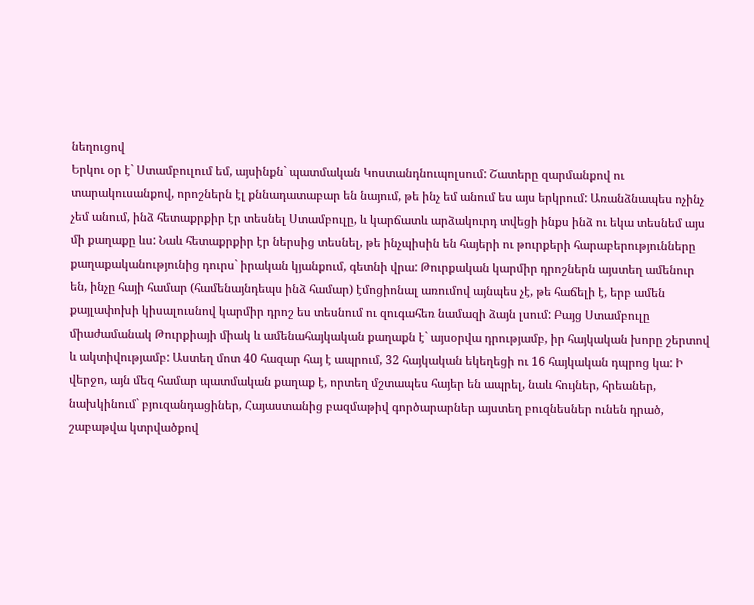նեղուցով
Երկու օր է` Ստամբուլում եմ, այսինքն` պատմական Կոստանդնուպոլսում: Շատերը զարմանքով ու տարակուսանքով, որոշներն էլ քննադատաբար են նայում, թե ինչ եմ անում ես այս երկրում: Առանձնապես ոչինչ չեմ անում, ինձ հետաքրքիր էր տեսնել Ստամբուլը, և կարճատև արձակուրդ տվեցի ինքս ինձ ու եկա տեսնեմ այս մի քաղաքը ևս: Նաև հետաքրքիր էր ներսից տեսնել, թե ինչպիսին են հայերի ու թուրքերի հարաբերությունները քաղաքականությունից դուրս` իրական կյանքում, գետնի վրա: Թուրքական կարմիր դրոշներն այստեղ ամենուր են, ինչը հայի համար (համենայնդեպս ինձ համար) էմոցիոնալ առումով այնպես չէ, թե հաճելի է, երբ ամեն քայլափոխի կիսալուսնով կարմիր դրոշ ես տեսնում ու զուգահեռ նամազի ձայն լսում: Բայց Ստամբուլը միաժամանակ Թուրքիայի միակ և ամենահայկական քաղաքն է` այսօրվա դրությամբ, իր հայկական խորը շերտով և ակտիվությամբ: Աստեղ մոտ 40 հազար հայ է ապրում, 32 հայկական եկեղեցի ու 16 հայկական դպրոց կա: Ի վերջո, այն մեզ համար պատմական քաղաք է, որտեղ մշտապես հայեր են ապրել, նաև հույներ, հրեաներ, նախկինում` բյուզանդացիներ, Հայաստանից բազմաթիվ գործարարներ այստեղ բուզնեսներ ունեն դրած, շաբաթվա կտրվածքով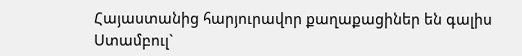Հայաստանից հարյուրավոր քաղաքացիներ են գալիս Ստամբուլ`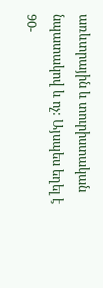առևտրային և տուրիստական նպատակով և ոչ: Այսպես եղել է 90-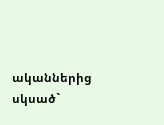ականներից սկսած`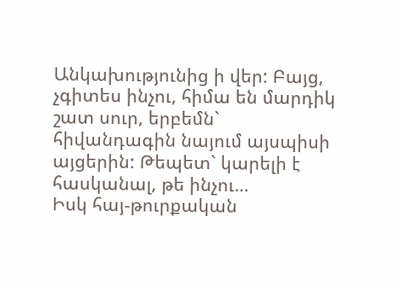Անկախությունից ի վեր: Բայց, չգիտես ինչու, հիմա են մարդիկ շատ սուր, երբեմն` հիվանդագին նայում այսպիսի այցերին: Թեպետ` կարելի է հասկանալ, թե ինչու…
Իսկ հայ-թուրքական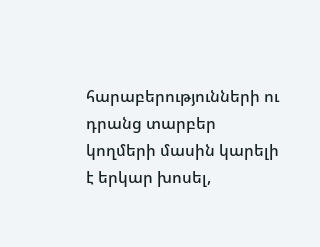հարաբերությունների ու դրանց տարբեր կողմերի մասին կարելի է երկար խոսել,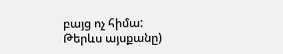բայց ոչ հիմա:
Թերևս այսքանը)